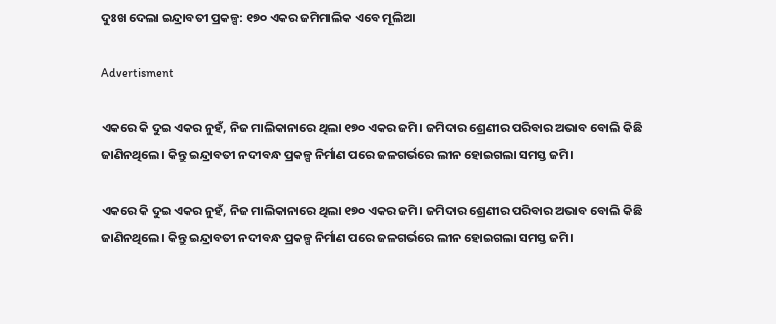ଦୁଃଖ ଦେଲା ଇନ୍ଦ୍ରାବତୀ ପ୍ରକଳ୍ପ: ୧୭୦ ଏକର ଜମିମାଲିକ ଏବେ ମୂଲିଆ

Advertisment

ଏକରେ କି ଦୁଇ ଏକର ନୁହଁ, ନିଜ ମାଲିକାନାରେ ଥିଲା ୧୭୦ ଏକର ଜମି। ଜମିଦାର ଶ୍ରେଣୀର ପରିବାର ଅଭାବ ବୋଲି କିଛି ଜାଣିନଥିଲେ। କିନ୍ତୁ ଇନ୍ଦ୍ରାବତୀ ନଦୀବନ୍ଧ ପ୍ରକଳ୍ପ ନିର୍ମାଣ ପରେ ଜଳଗର୍ଭରେ ଲୀନ ହୋଇଗଲା ସମସ୍ତ ଜମି।

ଏକରେ କି ଦୁଇ ଏକର ନୁହଁ, ନିଜ ମାଲିକାନାରେ ଥିଲା ୧୭୦ ଏକର ଜମି। ଜମିଦାର ଶ୍ରେଣୀର ପରିବାର ଅଭାବ ବୋଲି କିଛି ଜାଣିନଥିଲେ। କିନ୍ତୁ ଇନ୍ଦ୍ରାବତୀ ନଦୀବନ୍ଧ ପ୍ରକଳ୍ପ ନିର୍ମାଣ ପରେ ଜଳଗର୍ଭରେ ଲୀନ ହୋଇଗଲା ସମସ୍ତ ଜମି।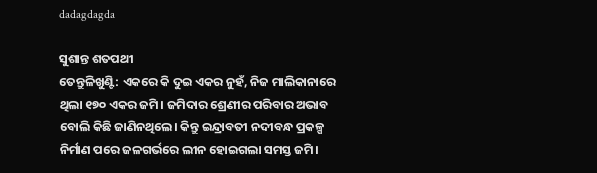dadagdagda

ସୁଶାନ୍ତ ଶତପଥୀ
ତେନ୍ତୁଳିଖୁଣ୍ଟି: ଏକରେ କି ଦୁଇ ଏକର ନୁହଁ, ନିଜ ମାଲିକାନାରେ ଥିଲା ୧୭୦ ଏକର ଜମି। ଜମିଦାର ଶ୍ରେଣୀର ପରିବାର ଅଭାବ ବୋଲି କିଛି ଜାଣିନଥିଲେ। କିନ୍ତୁ ଇନ୍ଦ୍ରାବତୀ ନଦୀବନ୍ଧ ପ୍ରକଳ୍ପ ନିର୍ମାଣ ପରେ ଜଳଗର୍ଭରେ ଲୀନ ହୋଇଗଲା ସମସ୍ତ ଜମି।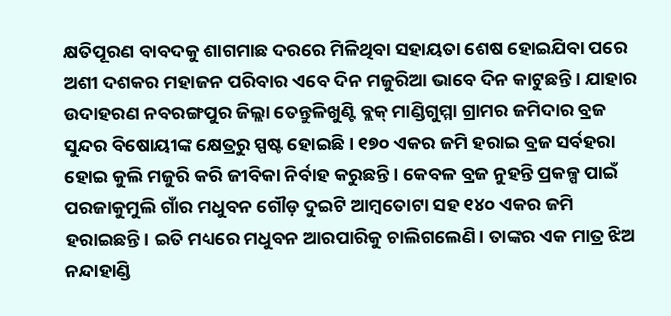କ୍ଷତିପୂରଣ ବାବଦକୁ ଶାଗମାଛ ଦରରେ ମିଳିଥିବା ସହାୟତା ଶେ‌ଷ ହୋଇଯିବା ପରେ ଅଶୀ ଦଶକର ମହାଜନ ପରିବାର ଏବେ ଦିନ ମଜୁରିଆ ଭାବେ ଦିନ କାଟୁଛନ୍ତି। ଯାହାର ଉଦାହରଣ ନବରଙ୍ଗପୁର ଜିଲ୍ଲା ତେନ୍ତୁଳିଖୁଣ୍ଟି ବ୍ଲକ୍ ମାଣ୍ଡିଗୁମ୍ମା ଗ୍ରାମର ଜମିଦାର ବ୍ରଜ ସୁନ୍ଦର ବିଷୋୟୀଙ୍କ କ୍ଷେତ୍ରରୁ ସ୍ପଷ୍ଟ ହୋଇଛି। ୧୭୦ ଏକର ଜମି ହରାଇ ବ୍ରଜ ସର୍ବହରା ହୋଇ କୁଲି ମଜୁରି କରି ଜୀବିକା ନିର୍ବାହ କରୁଛନ୍ତି। କେବଳ ବ୍ରଜ ନୁହନ୍ତି ପ୍ରକଳ୍ପ ପାଇଁ ପରଜାକୁମୁଲି ଗାଁର ମଧୁବନ ଗୌଡ଼ ଦୁଇଟି ଆମ୍ବତୋଟା ସହ ୧୪୦ ଏକର ଜମି ହରାଇଛନ୍ତି। ଇତି ମଧ୍ୟରେ ମଧୁବନ ଆରପାରିକୁ ଚାଲିଗଲେଣି। ତାଙ୍କର ଏକ ମାତ୍ର ଝିଅ ନନ୍ଦାହାଣ୍ଡି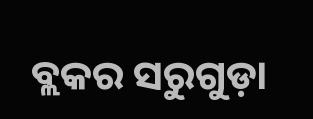ବ୍ଲକର ସରୁଗୁଡ଼ା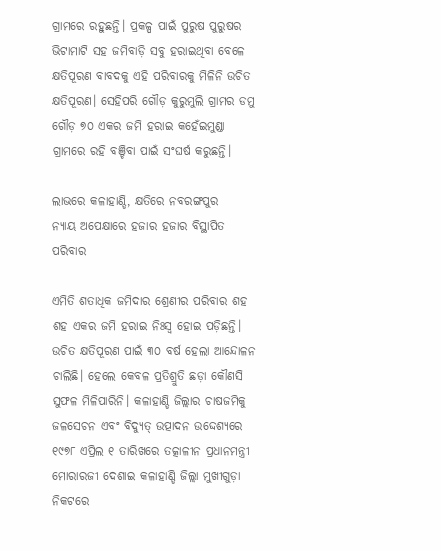ଗ୍ରାମରେ ରହୁଛନ୍ତି। ପ୍ରକଳ୍ପ ପାଇଁ ପୁରୁଷ ପୁରୁଷର ଭିଟାମାଟି ସହ ଜମିବାଡ଼ି ସବୁ ହରାଇଥିବା ବେଳେ କ୍ଷତିପୂରଣ ବାବଦକୁ ଏହି ପରିବାରକୁ ମିଳିନି ଉଚିତ କ୍ଷତିପୂରଣ। ସେହିପରି ଗୌଡ଼ କୁରୁମୁଲି ଗ୍ରାମର ଡମୁ ଗୌଡ଼ ୭୦ ଏକର ଜମି ହରାଇ କହେଁଇମୁଣ୍ଡା ଗ୍ରାମରେ ରହି ବଞ୍ଚିବା ପାଇଁ ସଂଘର୍ଷ କରୁଛନ୍ତି।

ଲାଭରେ କଳାହାଣ୍ଡି, କ୍ଷତିରେ ନବରଙ୍ଗପୁର
ନ୍ୟାୟ ଅପେକ୍ଷାରେ ହଜାର ହଜାର ବିସ୍ଥାପିତ ପରିବାର

ଏମିତି ଶତାଧିକ ଜମିଦାର ଶ୍ରେଣୀର ପରିବାର ଶହ ଶହ ଏକର ଜମି ହରାଇ ନିଃସ୍ବ ହୋଇ ପଡ଼ିଛନ୍ତି। ଉଚିତ କ୍ଷତିପୂରଣ ପାଇଁ ୩୦ ବର୍ଷ ହେଲା ଆନ୍ଦୋଳନ ଚାଲିଛି। ହେଲେ କେବଳ ପ୍ରତିଶ୍ରୁତି ଛଡ଼ା କୌଣସି ସୁଫଳ ମିଳିପାରିନି। କଳାହାଣ୍ଡି ଜିଲ୍ଲାର ଚାଷଜମିକୁ ଜଳସେଚନ ଏବଂ ବିଦ୍ୟୁତ୍‌ ଉତ୍ପାଦନ ଉଦ୍ଦେଶ୍ୟରେ ୧୯୭୮ ଏପ୍ରିଲ ୧ ତାରିଖରେ ତତ୍କାଳୀନ ପ୍ରଧାନମନ୍ତ୍ରୀ ମୋରାରଜୀ ଦେଶାଇ କଳାହାଣ୍ଡି ଜିଲ୍ଲା ମୁଖୀଗୁଡ଼ା ନିକଟରେ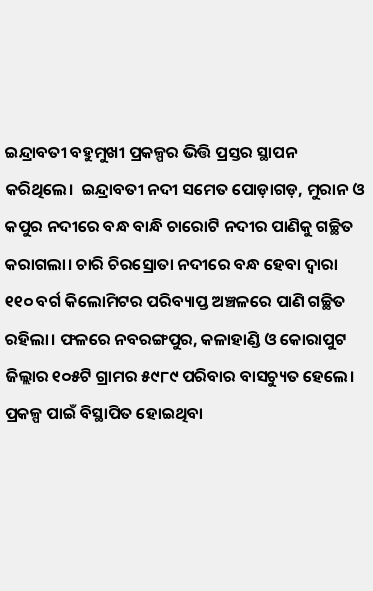ଇନ୍ଦ୍ରାବତୀ ବହୁମୁଖୀ ପ୍ରକଳ୍ପର ଭିତ୍ତି ପ୍ରସ୍ତର ସ୍ଥାପନ କରିଥିଲେ।  ଇନ୍ଦ୍ରାବତୀ ନଦୀ ସମେତ ପୋଡ଼ାଗଡ଼, ମୁରାନ ଓ କପୁର ନଦୀରେ ବନ୍ଧ ବାନ୍ଧି ଚାରୋଟି ନଦୀର ପାଣିକୁ ଗଚ୍ଛିତ କରାଗଲା। ଚାରି ଚିରସ୍ରୋତା ନଦୀରେ ବନ୍ଧ ହେବା ଦ୍ୱାରା ୧୧୦ ବର୍ଗ କିଲୋମିଟର ପରିବ୍ୟାପ୍ତ ଅଞ୍ଚଳରେ ପାଣି ଗଚ୍ଛିତ ରହିଲା। ଫଳରେ ନବରଙ୍ଗପୁର, କଳାହାଣ୍ଡି ଓ କୋରାପୁଟ ଜିଲ୍ଲାର ୧୦୫ଟି ଗ୍ରାମର ୫୯୮୯ ପରିବାର ବାସଚ୍ୟୁତ ହେଲେ। ପ୍ରକଳ୍ପ ପାଇଁ ବିସ୍ଥାପିତ ହୋଇଥିବା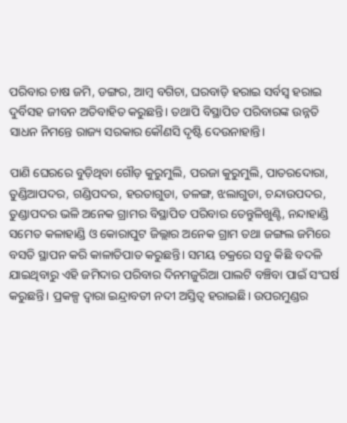ପରିବାର ଚାଷ ଜମି, ଡଙ୍ଗର, ଆମ୍ବ ବଗିଚା, ଘରବାଡ଼ି ହରାଇ ସର୍ବସ୍ବ ହରାଇ ଦୁର୍ବିସହ ଜୀବନ ଅତିବାହିତ କରୁଛନ୍ତି। ତଥାପି ବିସ୍ଥାପିତ ପରିବାରଙ୍କ ଉନ୍ନତି ସାଧନ ନିମନ୍ତେ ରାଜ୍ୟ ସରକାର କୌଣସି ଦୃଷ୍ଟି ଦେଉନାହାନ୍ତି।

ପାଣି ଘେରରେ ବୁଡ଼ିଥିବା ଗୌଡ଼ କୁରୁମୁଲି, ପରଜା କୁରୁମୁଲି, ପାତରଦୋରା, ତୁଣ୍ଡିଆପଦର, ଗଣ୍ଡିପଦର, ହରତାଗୁଡା, ତଳଙ୍ଗ, ଝଲାଗୁଡା, ଚନ୍ଦାଉପଦର, ତୁଣ୍ଡାପଦର ଭଳି ଅନେକ ଗ୍ରାମର ବିସ୍ଥାପିତ ପରିବାର ତେନ୍ତୁଳିଖୁଣ୍ଟି, ନନ୍ଦାହାଣ୍ଡି ସମେତ କଳାହାଣ୍ଡି ଓ କୋରାପୁଟ ଜିଲ୍ଲାର ଅନେକ ଗ୍ରାମ ତଥା ଜଙ୍ଗଲ ଜମିରେ ବସତି ସ୍ଥାପନ କରି କାଳାତିପାତ କରୁଛନ୍ତି। ସମୟ ଚକ୍ରରେ ସବୁ କିଛି ବଦଳି ଯାଇଥିବାରୁ ଏହି ଜମିଦାର ପରିବାର ଦିନମଜୁରିଆ ପାଲଟି ବଞ୍ଚିବା ପାଇଁ ସଂଘର୍ଷ କରୁଛନ୍ତି। ପ୍ରକଳ୍ପ ଦ୍ୱାରା ଇନ୍ଦ୍ରାବତୀ ନଦୀ ଅସ୍ତିତ୍ୱ ହରାଇଛି। ଉପରମୁଣ୍ଡର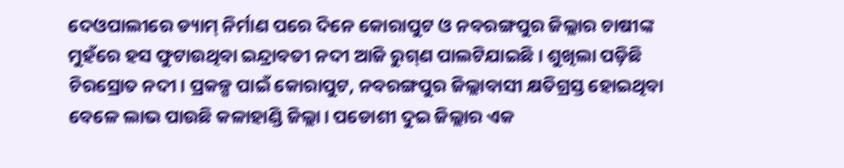ଦେଓପାଲୀରେ ଡ୍ୟାମ୍‌ ନିର୍ମାଣ ପରେ ଦିନେ କୋରାପୁଟ ଓ ନବରଙ୍ଗପୁର ଜିଲ୍ଲାର ଚାଷୀଙ୍କ ମୁହଁରେ ହସ ଫୁଟାଉଥିବା ଇନ୍ଦ୍ରାବତୀ ନଦୀ ଆଜି ରୁଗ୍‌ଣ ପାଲଟିଯାଇଛି। ଶୁଖିଲା ପଡ଼ିଛି ଚିରସ୍ରୋତ ନଦୀ। ପ୍ରକଳ୍ପ ପାଇଁ କୋରାପୁଟ, ନବରଙ୍ଗପୁର ଜିଲ୍ଲାବାସୀ କ୍ଷତିଗ୍ରସ୍ତ ହୋଇଥିବା ବେଳେ ଲାଭ ପାଉଛି କଳାହାଣ୍ଡି ଜିଲ୍ଲା। ପଡୋଶୀ ଦୁଇ ଜିଲ୍ଲାର ଏକ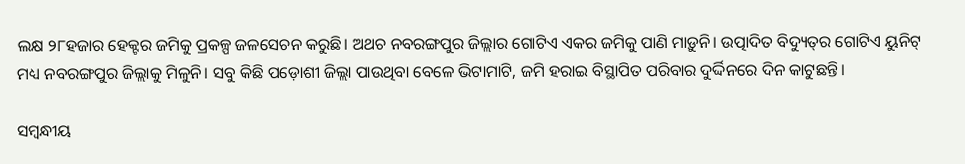ଲକ୍ଷ ୨୮ହଜାର ହେକ୍ଟର ଜମିକୁ ପ୍ରକଳ୍ପ ଜଳସେଚନ କରୁଛି। ଅଥଚ ନବରଙ୍ଗପୁର ଜିଲ୍ଲାର ଗୋଟିଏ ଏକର ଜମିକୁ ପାଣି ମାଡ଼ୁନି। ଉତ୍ପାଦିତ ବିଦ୍ୟୁତ୍‌ର ଗୋଟିଏ ୟୁନିଟ୍ ମଧ୍ୟ ନବରଙ୍ଗପୁର ଜିଲ୍ଲାକୁ ମିଳୁନି। ସବୁ କିଛି ପଡ଼ୋଶୀ ଜିଲ୍ଲା ପାଉଥିବା ବେଳେ ଭିଟାମାଟି, ଜମି ହରାଇ ବିସ୍ଥାପିତ ପରିବାର ଦୁର୍ଦ୍ଦିନରେ ଦିନ କାଟୁଛନ୍ତି।

ସମ୍ବନ୍ଧୀୟ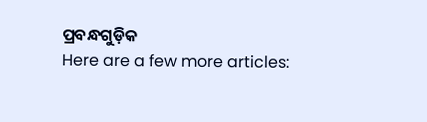ପ୍ରବନ୍ଧଗୁଡ଼ିକ
Here are a few more articles: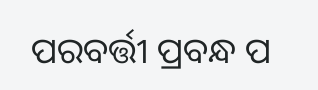ପରବର୍ତ୍ତୀ ପ୍ରବନ୍ଧ ପ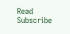Read
Subscribe